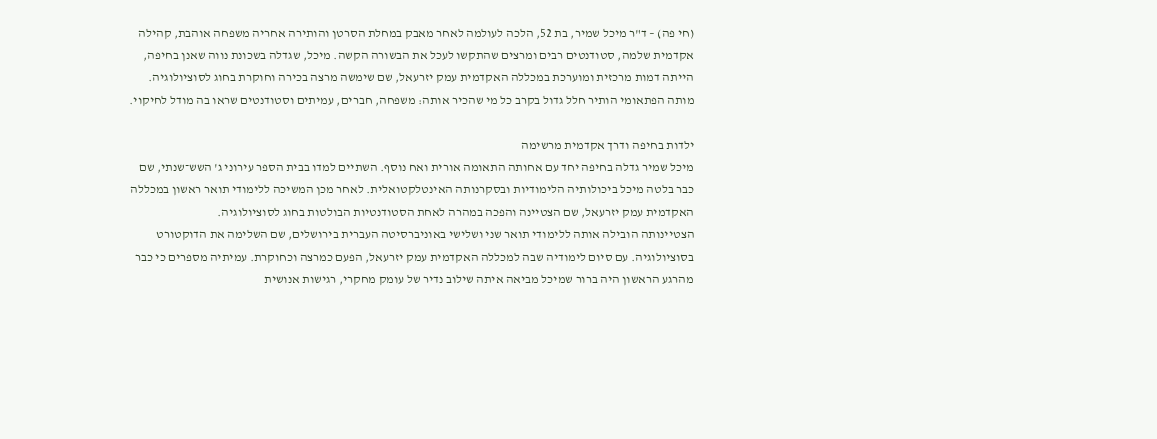(חי פה) – ד"ר מיכל שמיר, בת 52, הלכה לעולמה לאחר מאבק במחלת הסרטן והותירה אחריה משפחה אוהבת, קהילה אקדמית שלמה, סטודנטים רבים ומרצים שהתקשו לעכל את הבשורה הקשה. מיכל, שגדלה בשכונת נווה שאנן בחיפה, הייתה דמות מרכזית ומוערכת במכללה האקדמית עמק יזרעאל, שם שימשה מרצה בכירה וחוקרת בחוג לסוציולוגיה. מותה הפתאומי הותיר חלל גדול בקרב כל מי שהכיר אותה: משפחה, חברים, עמיתים וסטודנטים שראו בה מודל לחיקוי.

ילדות בחיפה ודרך אקדמית מרשימה
מיכל שמיר גדלה בחיפה יחד עם אחותה התאומה אורית ואח נוסף. השתיים למדו בבית הספר עירוני ג' השש־שנתי, שם כבר בלטה מיכל ביכולותיה הלימודיות ובסקרנותה האינטלקטואלית. לאחר מכן המשיכה ללימודי תואר ראשון במכללה האקדמית עמק יזרעאל, שם הצטיינה והפכה במהרה לאחת הסטודנטיות הבולטות בחוג לסוציולוגיה.
הצטיינותה הובילה אותה ללימודי תואר שני ושלישי באוניברסיטה העברית בירושלים, שם השלימה את הדוקטורט בסוציולוגיה. עם סיום לימודיה שבה למכללה האקדמית עמק יזרעאל, הפעם כמרצה וכחוקרת. עמיתיה מספרים כי כבר מהרגע הראשון היה ברור שמיכל מביאה איתה שילוב נדיר של עומק מחקרי, רגישות אנושית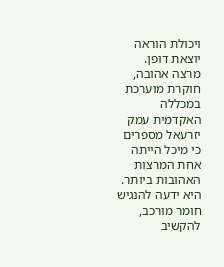ויכולת הוראה יוצאת דופן.
מרצה אהובה, חוקרת מוערכת
במכללה האקדמית עמק יזרעאל מספרים כי מיכל הייתה אחת המרצות האהובות ביותר. היא ידעה להנגיש חומר מורכב, להקשיב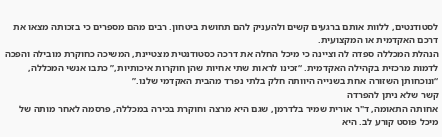לסטודנטים, ללוות אותם ברגעים קשים ולהעניק להם תחושת ביטחון. רבים מהם מספרים כי בזכותה מצאו את דרכם האקדמית או המקצועית.
הנהלת המכללה ספדה לה וציינה כי מיכל החלה את דרכה כסטודנטית מצטיינת, המשיכה כחוקרת מובילה והפכה לדמות מרכזית בקהילה האקדמית. “זכינו לראות שתי אחיות שהן חוקרות איכותיות,” כתבו אנשי המכללה, “ונוכחותן השזורה אחת בשנייה היוותה חלק בלתי נפרד מהבית האקדמי שלנו.”
קשר שלא ניתן להפרדה
אחותה התאומה, ד"ר אורית שמיר בלדרמן, שגם היא מרצה וחוקרת בכירה במכללה, פרסמה לאחר מותה של מיכל פוסט קורע לב. היא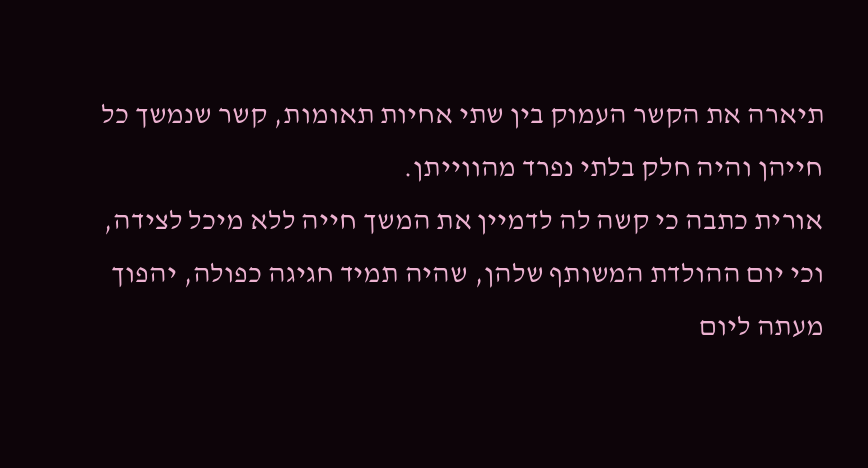תיארה את הקשר העמוק בין שתי אחיות תאומות, קשר שנמשך כל חייהן והיה חלק בלתי נפרד מהווייתן.
אורית כתבה כי קשה לה לדמיין את המשך חייה ללא מיכל לצידה, וכי יום ההולדת המשותף שלהן, שהיה תמיד חגיגה כפולה, יהפוך מעתה ליום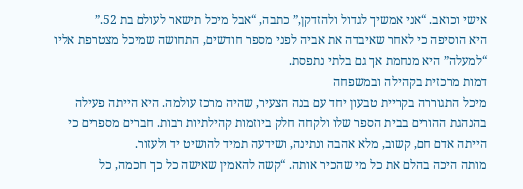אישי וכואב. “אני אמשיך לגדול ולהזדקן,” כתבה, “אבל מיכל תישאר לעולם בת 52.”
היא הוסיפה כי לאחר שאיבדה את אביה לפני מספר חודשים, התחושה שמיכל מצטרפת אליו “למעלה” היא מנחמת אך גם בלתי נתפסת.
דמות מרכזית בקהילה ובמשפחה
מיכל התגוררה בקריית טבעון יחד עם בנה הצעיר, שהיה מרכז עולמה. היא הייתה פעילה בהנהגת ההורים בבית הספר שלו ולקחה חלק ביוזמות קהילתיות רבות. חברים מספרים כי הייתה אדם חם, קשוב, מלא אהבה ונתינה, ושידעה תמיד להושיט יד ולעזור.
מותה היכה בהלם את כל מי שהכיר אותה. “קשה להאמין שאישה כל כך חכמה, כל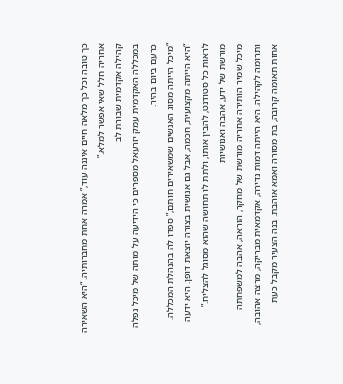כך טובה וכל כך מלאה חיים איננה עוד,” אמרה אחת מחברותיה. “היא השאירה אחריה חלל שאי אפשר למלא.”
קהילה אקדמית שבורת לב
במכללה האקדמית עמק יזרעאל מספרים כי הידיעה על מותה של מיכל נפלה כרעם ביום בהיר.
“מיכל הייתה מסוג האנשים שמשאירים חותם,” ספדו לה בהנהלת המכללה. “היא הייתה מקצועית, חכמה, אבל גם אנושית בצורה יוצאת דופן. היא ידעה לראות כל סטודנט, להבין אותו, ולתת לו תחושה שהוא מסוגל להצליח.”
מורשת של ידע, אהבה ואנושיות
מיכל שמיר הותירה אחריה מורשת של מחקר, הוראה, אהבה למשפחתה ותרומה לקהילה. היא הייתה דמות נדירה, אקדמאית מבריקה, מרצה אהובה, אחות תאומה קרובה, בת מסורה ואמא אוהבת. בנה הצעיר מקבל כעת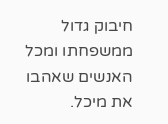חיבוק גדול ממשפחתו ומכל האנשים שאהבו את מיכל.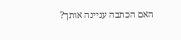האם הכתבה עניינה אותך?